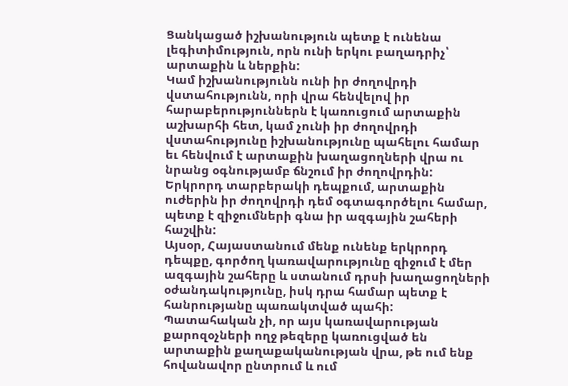Ցանկացած իշխանություն պետք է ունենա լեգիտիմություն, որն ունի երկու բաղադրիչ՝ արտաքին և ներքին:
Կամ իշխանությունն ունի իր ժողովրդի վստահությունն, որի վրա հենվելով իր հարաբերություններն է կառուցում արտաքին աշխարհի հետ, կամ չունի իր ժողովրդի վստահությունը իշխանությունը պահելու համար եւ հենվում է արտաքին խաղացողների վրա ու նրանց օգնությամբ ճնշում իր ժողովրդին:
Երկրորդ տարբերակի դեպքում, արտաքին ուժերին իր ժողովրդի դեմ օգտագործելու համար, պետք է զիջումների գնա իր ազգային շահերի
հաշվին:
Այսօր, Հայաստանում մենք ունենք երկրորդ դեպքը, գործող կառավարությունը զիջում է մեր ազգային շահերը և ստանում դրսի խաղացողների օժանդակությունը, իսկ դրա համար պետք է հանրությանը պառակտված պահի:
Պատահական չի, որ այս կառավարության քարոզօչների ողջ թեզերը կառուցված են արտաքին քաղաքականության վրա, թե ում ենք հովանավոր ընտրում և ում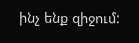ինչ ենք զիջում: